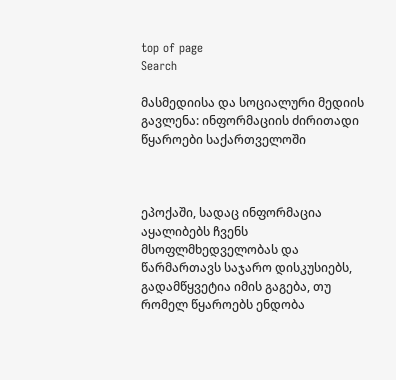top of page
Search

მასმედიისა და სოციალური მედიის გავლენა: ინფორმაციის ძირითადი წყაროები საქართველოში



ეპოქაში, სადაც ინფორმაცია აყალიბებს ჩვენს მსოფლმხედველობას და წარმართავს საჯარო დისკუსიებს, გადამწყვეტია იმის გაგება, თუ რომელ წყაროებს ენდობა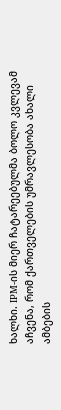ხალხი. IPM-ის მიერ ჩატარეებულმა ბოლო კვლევამ აჩვენა, რომ ქართველების უმრავლესობა ახალი ამბების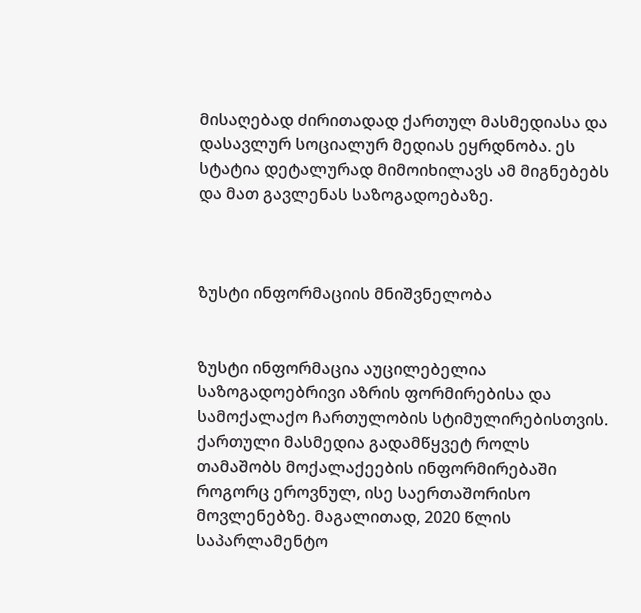მისაღებად ძირითადად ქართულ მასმედიასა და დასავლურ სოციალურ მედიას ეყრდნობა. ეს სტატია დეტალურად მიმოიხილავს ამ მიგნებებს და მათ გავლენას საზოგადოებაზე.



ზუსტი ინფორმაციის მნიშვნელობა


ზუსტი ინფორმაცია აუცილებელია საზოგადოებრივი აზრის ფორმირებისა და სამოქალაქო ჩართულობის სტიმულირებისთვის. ქართული მასმედია გადამწყვეტ როლს თამაშობს მოქალაქეების ინფორმირებაში როგორც ეროვნულ, ისე საერთაშორისო მოვლენებზე. მაგალითად, 2020 წლის საპარლამენტო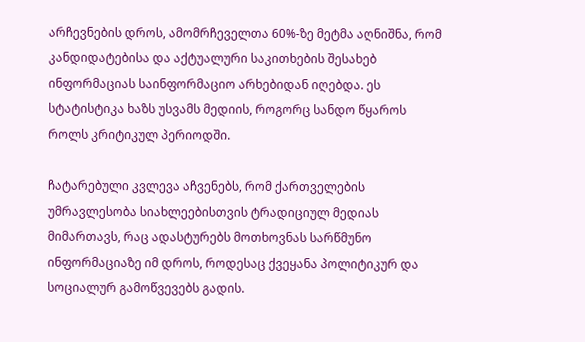არჩევნების დროს, ამომრჩეველთა 60%-ზე მეტმა აღნიშნა, რომ კანდიდატებისა და აქტუალური საკითხების შესახებ ინფორმაციას საინფორმაციო არხებიდან იღებდა. ეს სტატისტიკა ხაზს უსვამს მედიის, როგორც სანდო წყაროს როლს კრიტიკულ პერიოდში.

ჩატარებული კვლევა აჩვენებს, რომ ქართველების უმრავლესობა სიახლეებისთვის ტრადიციულ მედიას მიმართავს, რაც ადასტურებს მოთხოვნას სარწმუნო ინფორმაციაზე იმ დროს, როდესაც ქვეყანა პოლიტიკურ და სოციალურ გამოწვევებს გადის.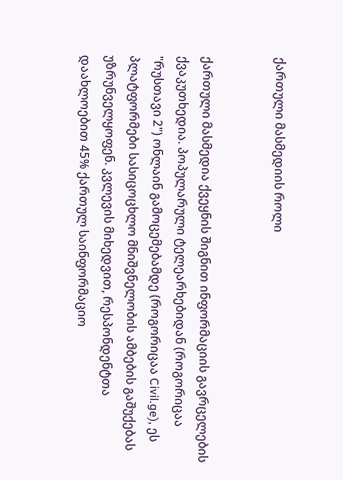ქართული მასმედიის როლი


ქართული მასმედია ქვეყნის შიგნით ინფორმაციის გავრცელების ქვაკუთხედია. პოპულარული ტელეარხებიდან (როგორიცაა "რუსთავი 2") ონლაინ გამოცემებამდე (როგორიცაა Civil.ge), ეს პლატფორმები სასიცოცხლო მნიშვნელობის ამბების გაშუქებას უზრუნველყოფენ. კვლევის მიხედვით, რესპონდენტთა დაახლოებით 45% ქართულ საინფორმაციო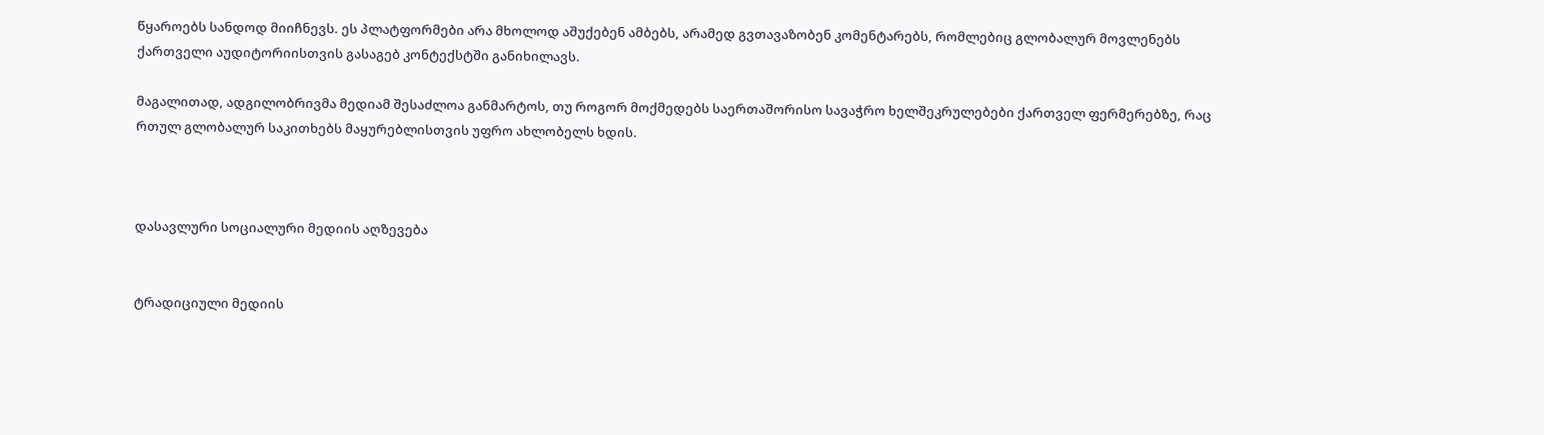წყაროებს სანდოდ მიიჩნევს. ეს პლატფორმები არა მხოლოდ აშუქებენ ამბებს, არამედ გვთავაზობენ კომენტარებს, რომლებიც გლობალურ მოვლენებს ქართველი აუდიტორიისთვის გასაგებ კონტექსტში განიხილავს.

მაგალითად, ადგილობრივმა მედიამ შესაძლოა განმარტოს, თუ როგორ მოქმედებს საერთაშორისო სავაჭრო ხელშეკრულებები ქართველ ფერმერებზე, რაც რთულ გლობალურ საკითხებს მაყურებლისთვის უფრო ახლობელს ხდის.



დასავლური სოციალური მედიის აღზევება


ტრადიციული მედიის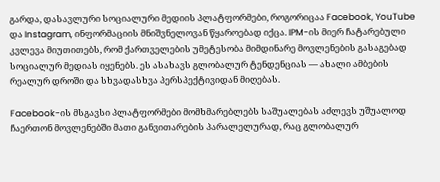გარდა, დასავლური სოციალური მედიის პლატფორმები, როგორიცაა Facebook, YouTube და Instagram, ინფორმაციის მნიშვნელოვან წყაროებად იქცა. IPM-ის მიერ ჩატარებული კვლევა მიუთითებს, რომ ქართველების უმეტესობა მიმდინარე მოვლენების გასაგებად სოციალურ მედიას იყენებს. ეს ასახავს გლობალურ ტენდენციას — ახალი ამბების რეალურ დროში და სხვადასხვა პერსპექტივიდან მიღებას.

Facebook-ის მსგავსი პლატფორმები მომხმარებლებს საშუალებას აძლევს უშუალოდ ჩაერთონ მოვლენებში მათი განვითარების პარალელურად, რაც გლობალურ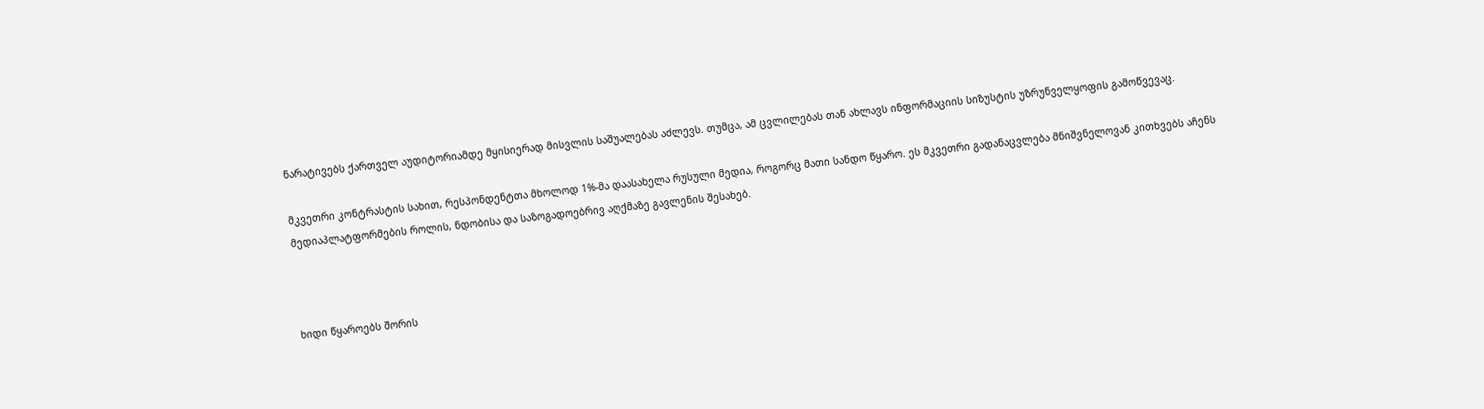ნარატივებს ქართველ აუდიტორიამდე მყისიერად მისვლის საშუალებას აძლევს. თუმცა, ამ ცვლილებას თან ახლავს ინფორმაციის სიზუსტის უზრუნველყოფის გამოწვევაც.

მკვეთრი კონტრასტის სახით, რესპონდენტთა მხოლოდ 1%-მა დაასახელა რუსული მედია, როგორც მათი სანდო წყარო. ეს მკვეთრი გადანაცვლება მნიშვნელოვან კითხვებს აჩენს მედიაპლატფორმების როლის, ნდობისა და საზოგადოებრივ აღქმაზე გავლენის შესახებ.



ხიდი წყაროებს შორის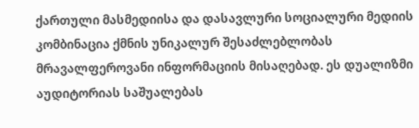ქართული მასმედიისა და დასავლური სოციალური მედიის კომბინაცია ქმნის უნიკალურ შესაძლებლობას მრავალფეროვანი ინფორმაციის მისაღებად. ეს დუალიზმი აუდიტორიას საშუალებას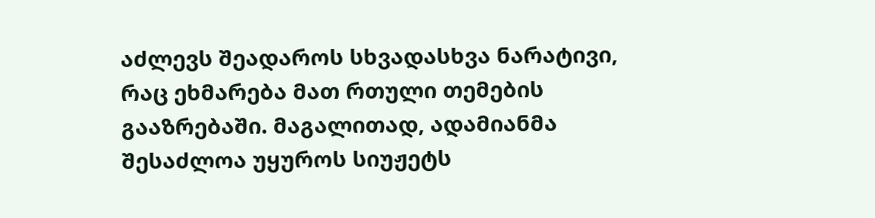აძლევს შეადაროს სხვადასხვა ნარატივი, რაც ეხმარება მათ რთული თემების გააზრებაში. მაგალითად, ადამიანმა შესაძლოა უყუროს სიუჟეტს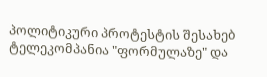პოლიტიკური პროტესტის შესახებ ტელეკომპანია "ფორმულაზე" და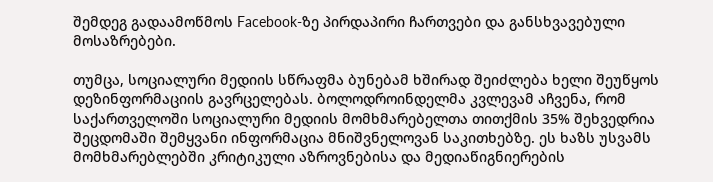შემდეგ გადაამოწმოს Facebook-ზე პირდაპირი ჩართვები და განსხვავებული მოსაზრებები.

თუმცა, სოციალური მედიის სწრაფმა ბუნებამ ხშირად შეიძლება ხელი შეუწყოს დეზინფორმაციის გავრცელებას. ბოლოდროინდელმა კვლევამ აჩვენა, რომ საქართველოში სოციალური მედიის მომხმარებელთა თითქმის 35% შეხვედრია შეცდომაში შემყვანი ინფორმაცია მნიშვნელოვან საკითხებზე. ეს ხაზს უსვამს მომხმარებლებში კრიტიკული აზროვნებისა და მედიაწიგნიერების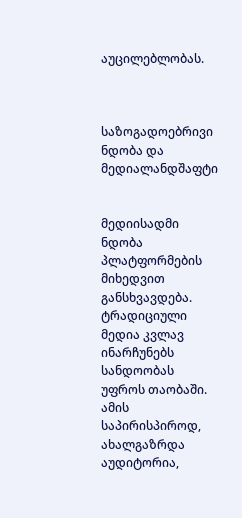აუცილებლობას.



საზოგადოებრივი ნდობა და მედიალანდშაფტი


მედიისადმი ნდობა პლატფორმების მიხედვით განსხვავდება. ტრადიციული მედია კვლავ ინარჩუნებს სანდოობას უფროს თაობაში. ამის საპირისპიროდ, ახალგაზრდა აუდიტორია,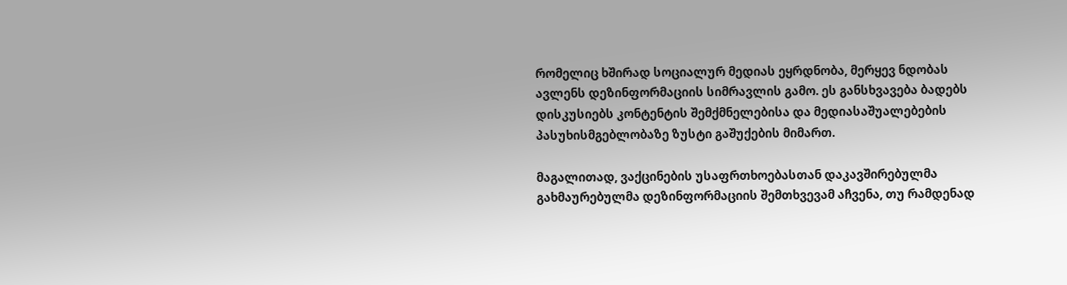რომელიც ხშირად სოციალურ მედიას ეყრდნობა, მერყევ ნდობას ავლენს დეზინფორმაციის სიმრავლის გამო. ეს განსხვავება ბადებს დისკუსიებს კონტენტის შემქმნელებისა და მედიასაშუალებების პასუხისმგებლობაზე ზუსტი გაშუქების მიმართ.

მაგალითად, ვაქცინების უსაფრთხოებასთან დაკავშირებულმა გახმაურებულმა დეზინფორმაციის შემთხვევამ აჩვენა, თუ რამდენად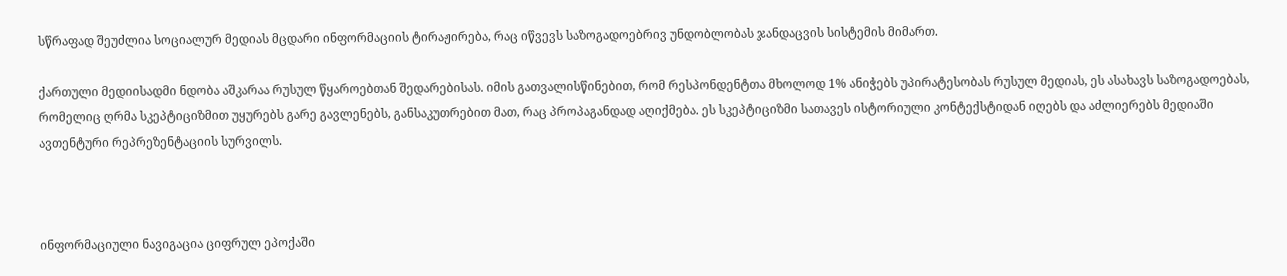სწრაფად შეუძლია სოციალურ მედიას მცდარი ინფორმაციის ტირაჟირება, რაც იწვევს საზოგადოებრივ უნდობლობას ჯანდაცვის სისტემის მიმართ.

ქართული მედიისადმი ნდობა აშკარაა რუსულ წყაროებთან შედარებისას. იმის გათვალისწინებით, რომ რესპონდენტთა მხოლოდ 1% ანიჭებს უპირატესობას რუსულ მედიას, ეს ასახავს საზოგადოებას, რომელიც ღრმა სკეპტიციზმით უყურებს გარე გავლენებს, განსაკუთრებით მათ, რაც პროპაგანდად აღიქმება. ეს სკეპტიციზმი სათავეს ისტორიული კონტექსტიდან იღებს და აძლიერებს მედიაში ავთენტური რეპრეზენტაციის სურვილს.



ინფორმაციული ნავიგაცია ციფრულ ეპოქაში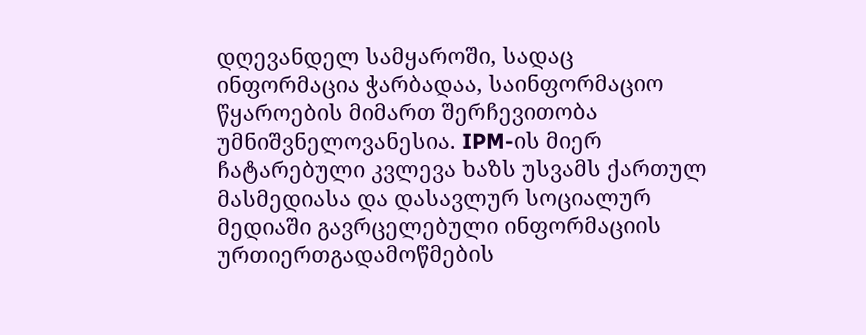დღევანდელ სამყაროში, სადაც ინფორმაცია ჭარბადაა, საინფორმაციო წყაროების მიმართ შერჩევითობა უმნიშვნელოვანესია. IPM-ის მიერ ჩატარებული კვლევა ხაზს უსვამს ქართულ მასმედიასა და დასავლურ სოციალურ მედიაში გავრცელებული ინფორმაციის ურთიერთგადამოწმების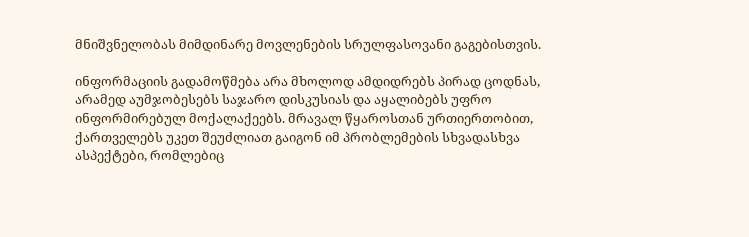მნიშვნელობას მიმდინარე მოვლენების სრულფასოვანი გაგებისთვის.

ინფორმაციის გადამოწმება არა მხოლოდ ამდიდრებს პირად ცოდნას, არამედ აუმჯობესებს საჯარო დისკუსიას და აყალიბებს უფრო ინფორმირებულ მოქალაქეებს. მრავალ წყაროსთან ურთიერთობით, ქართველებს უკეთ შეუძლიათ გაიგონ იმ პრობლემების სხვადასხვა ასპექტები, რომლებიც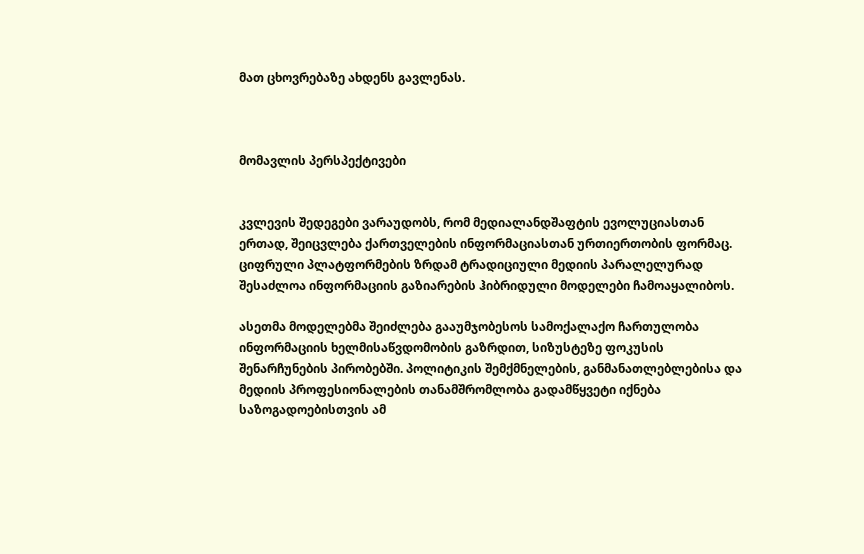მათ ცხოვრებაზე ახდენს გავლენას.



მომავლის პერსპექტივები


კვლევის შედეგები ვარაუდობს, რომ მედიალანდშაფტის ევოლუციასთან ერთად, შეიცვლება ქართველების ინფორმაციასთან ურთიერთობის ფორმაც. ციფრული პლატფორმების ზრდამ ტრადიციული მედიის პარალელურად შესაძლოა ინფორმაციის გაზიარების ჰიბრიდული მოდელები ჩამოაყალიბოს.

ასეთმა მოდელებმა შეიძლება გააუმჯობესოს სამოქალაქო ჩართულობა ინფორმაციის ხელმისაწვდომობის გაზრდით, სიზუსტეზე ფოკუსის შენარჩუნების პირობებში. პოლიტიკის შემქმნელების, განმანათლებლებისა და მედიის პროფესიონალების თანამშრომლობა გადამწყვეტი იქნება საზოგადოებისთვის ამ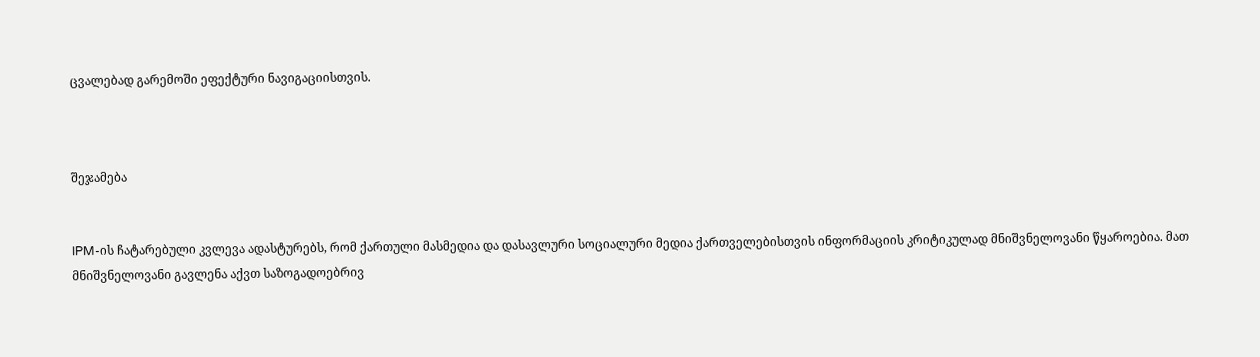ცვალებად გარემოში ეფექტური ნავიგაციისთვის.



შეჯამება


IPM-ის ჩატარებული კვლევა ადასტურებს, რომ ქართული მასმედია და დასავლური სოციალური მედია ქართველებისთვის ინფორმაციის კრიტიკულად მნიშვნელოვანი წყაროებია. მათ მნიშვნელოვანი გავლენა აქვთ საზოგადოებრივ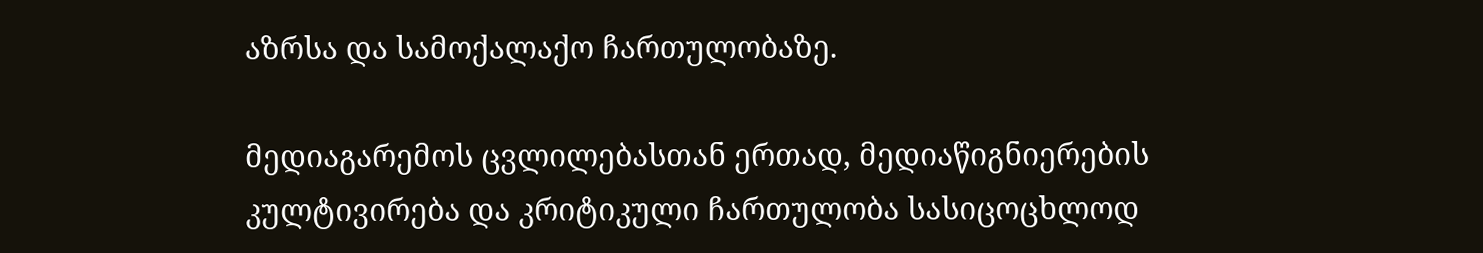აზრსა და სამოქალაქო ჩართულობაზე.

მედიაგარემოს ცვლილებასთან ერთად, მედიაწიგნიერების კულტივირება და კრიტიკული ჩართულობა სასიცოცხლოდ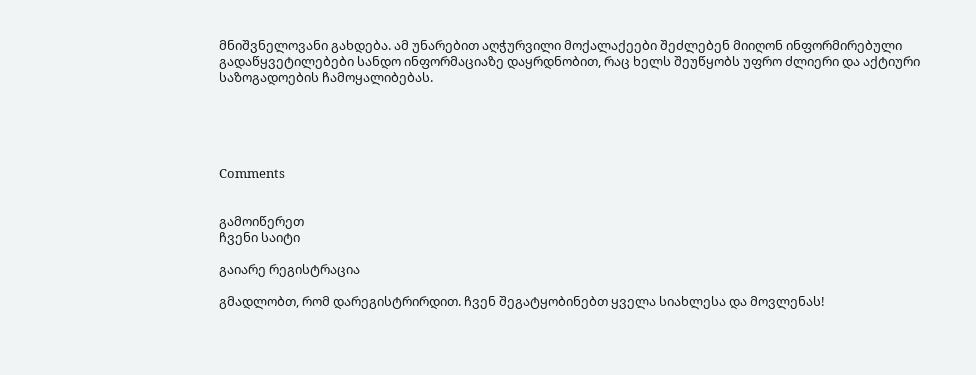მნიშვნელოვანი გახდება. ამ უნარებით აღჭურვილი მოქალაქეები შეძლებენ მიიღონ ინფორმირებული გადაწყვეტილებები სანდო ინფორმაციაზე დაყრდნობით, რაც ხელს შეუწყობს უფრო ძლიერი და აქტიური საზოგადოების ჩამოყალიბებას.





Comments


გამოიწერეთ
ჩვენი საიტი

გაიარე რეგისტრაცია

გმადლობთ, რომ დარეგისტრირდით. ჩვენ შეგატყობინებთ ყველა სიახლესა და მოვლენას!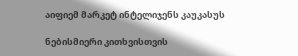აიფიემ მარკეტ ინტელიჯენს კაუკასუს

ნებისმიერი კითხვისთვის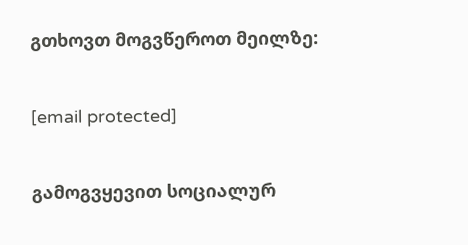გთხოვთ მოგვწეროთ მეილზე:

[email protected]

გამოგვყევით სოციალურ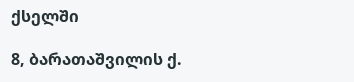ქსელში

8, ბარათაშვილის ქ.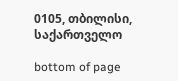0105, თბილისი, საქართველო

bottom of page